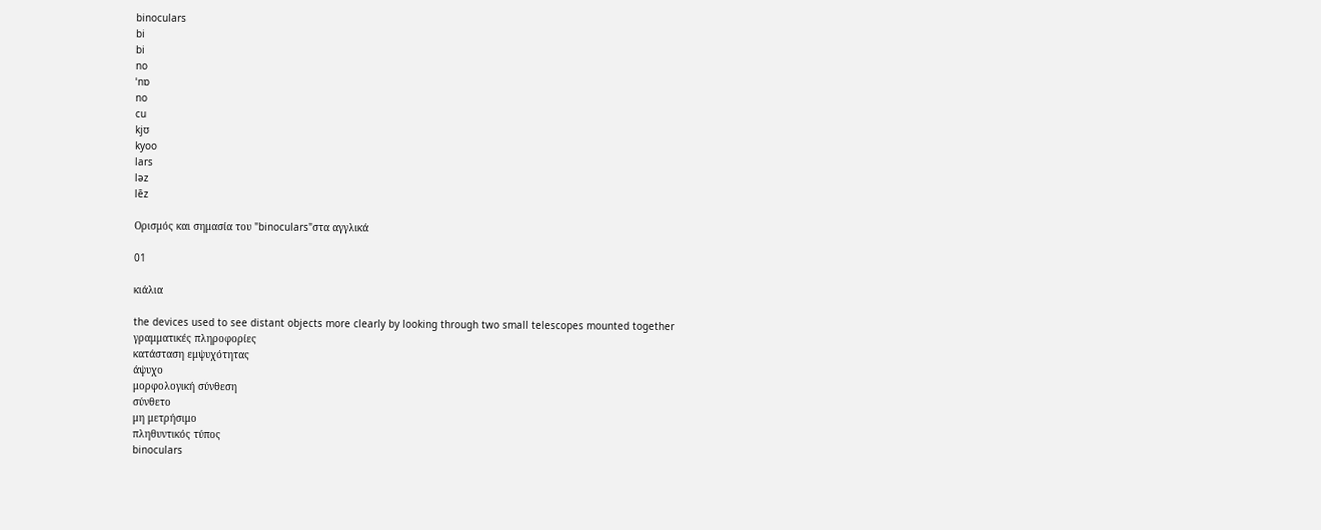binoculars
bi
bi
no
ˈnɒ
no
cu
kjʊ
kyoo
lars
ləz
lēz

Ορισμός και σημασία του "binoculars"στα αγγλικά

01

κιάλια

the devices used to see distant objects more clearly by looking through two small telescopes mounted together
γραμματικές πληροφορίες
κατάσταση εμψυχότητας
άψυχο
μορφολογική σύνθεση
σύνθετο
μη μετρήσιμο
πληθυντικός τύπος
binoculars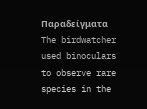Παραδείγματα
The birdwatcher used binoculars to observe rare species in the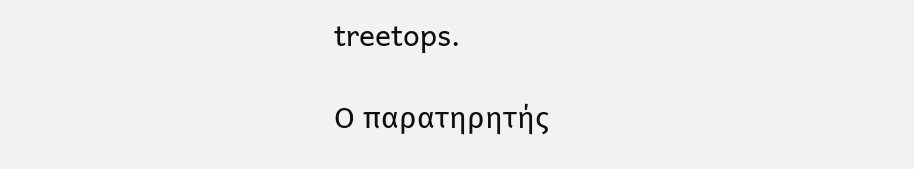treetops.

Ο παρατηρητής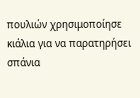πουλιών χρησιμοποίησε κιάλια για να παρατηρήσει σπάνια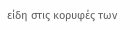είδη στις κορυφές των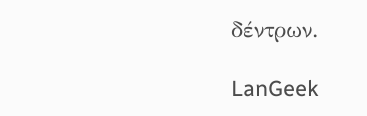δέντρων.

LanGeek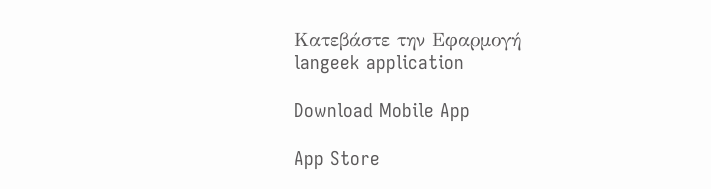Κατεβάστε την Εφαρμογή
langeek application

Download Mobile App

App Store